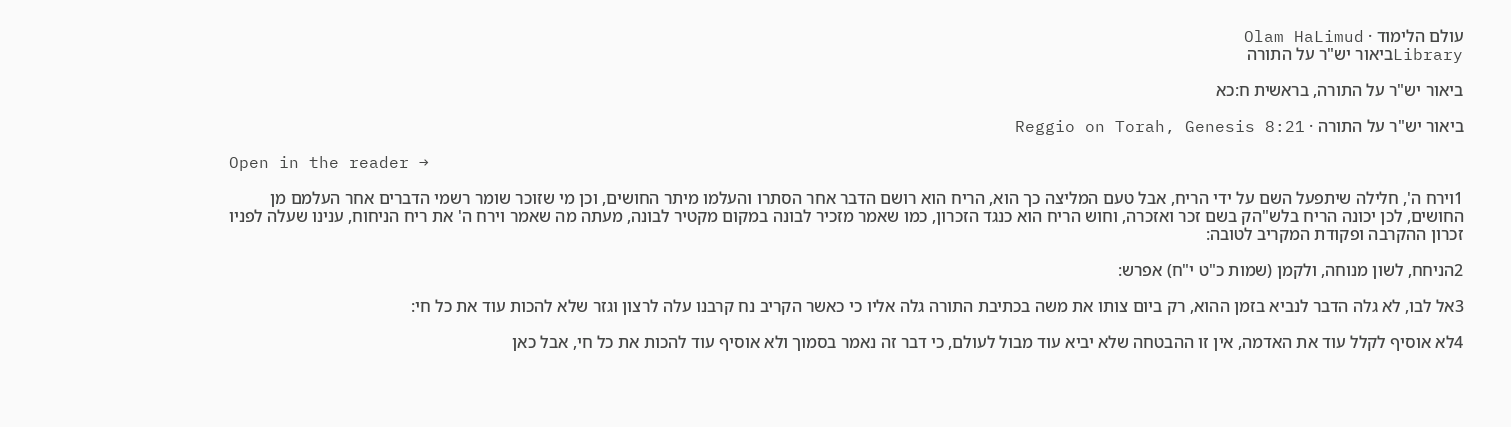עולם הלימוד · Olam HaLimud
Libraryביאור יש"ר על התורה

ביאור יש"ר על התורה, בראשית ח:כא

ביאור יש"ר על התורה · Reggio on Torah, Genesis 8:21

Open in the reader →

1וירח ה', חלילה שיתפעל השם על ידי הריח, אבל טעם המליצה כך הוא, הריח הוא רושם הדבר אחר הסתרו והעלמו מיתר החושים, וכן מי שזוכר שומר רשמי הדברים אחר העלמם מן החושים, לכן יכונה הריח בלש"הק בשם זכר ואזכרה, וחוש הריח הוא כנגד הזכרון, כמו שאמר מזכיר לבונה במקום מקטיר לבונה, מעתה מה שאמר וירח ה' את ריח הניחוח, ענינו שעלה לפניו זכרון ההקרבה ופקודת המקריב לטובה:

2הניחח, לשון מנוחה, ולקמן (שמות כ"ט י"ח) אפרש:

3אל לבו, לא גלה הדבר לנביא בזמן ההוא, רק ביום צותו את משה בכתיבת התורה גלה אליו כי כאשר הקריב נח קרבנו עלה לרצון וגזר שלא להכות עוד את כל חי:

4לא אוסיף לקלל עוד את האדמה, אין זו ההבטחה שלא יביא עוד מבול לעולם, כי דבר זה נאמר בסמוך ולא אוסיף עוד להכות את כל חי, אבל כאן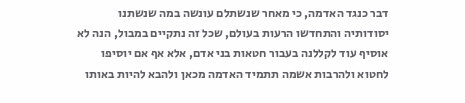דבר כנגד האדמה, כי מאחר שנשתלם עונשה במה שנשתנו יסודותיה והתחדשו הרעות בעולם, שכל זה נתקיים במבול, הנה לא אוסיף עוד לקללנה בעבור חטאות בני אדם, אלא אף אם יוסיפו לחטוא ולהרבות אשמה תתמיד האדמה מכאן ולהבא להיות באותו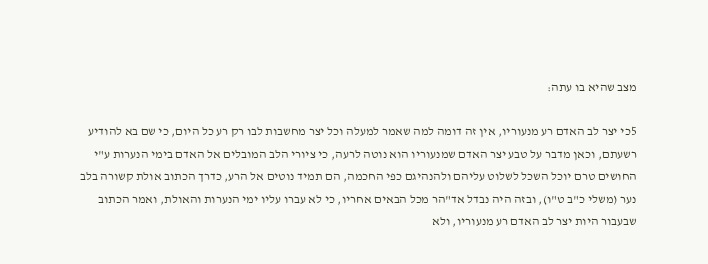מצב שהיא בו עתה:

5כי יצר לב האדם רע מנעוריו, אין זה דומה למה שאמר למעלה וכל יצר מחשבות לבו רק רע כל היום, כי שם בא להודיע רשעתם, וכאן מדבר על טבע יצר האדם שמנעוריו הוא נוטה לרעה, כי ציורי הלב המובלים אל האדם בימי הנערות ע"י החושים טרם יוכל השכל לשלוט עליהם ולהנהיגם כפי החכמה, הם תמיד נוטים אל הרע, כדרך הכתוב אולת קשורה בלב נער (משלי כ"ב ט"ו), ובזה היה נבדל אד"הר מכל הבאים אחריו, כי לא עברו עליו ימי הנערות והאולת, ואמר הכתוב שבעבור היות יצר לב האדם רע מנעוריו, ולא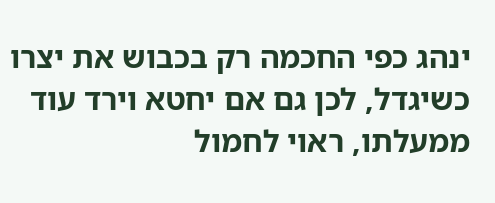ינהג כפי החכמה רק בכבוש את יצרו כשיגדל, לכן גם אם יחטא וירד עוד ממעלתו, ראוי לחמול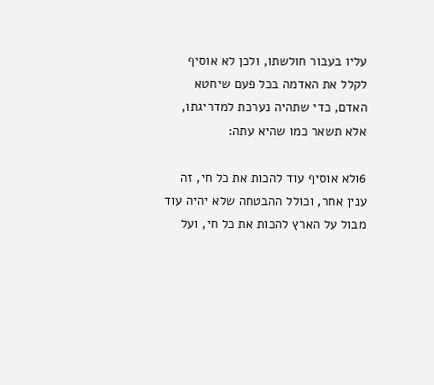עליו בעבור חולשתו, ולכן לא אוסיף לקלל את האדמה בכל פעם שיחטא האדם, כדי שתהיה נערכת למדריגתו, אלא תשאר כמו שהיא עתה:

6ולא אוסיף עוד להכות את כל חי, זה ענין אחר, וכולל ההבטחה שלא יהיה עוד מבול על הארץ להכות את כל חי, ועל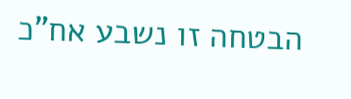הבטחה זו נשבע אח"כ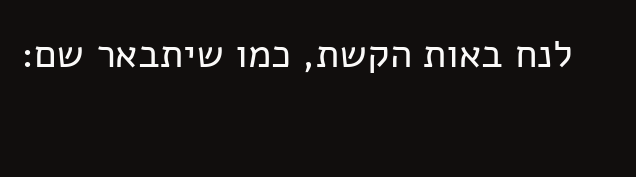לנח באות הקשת, כמו שיתבאר שם: